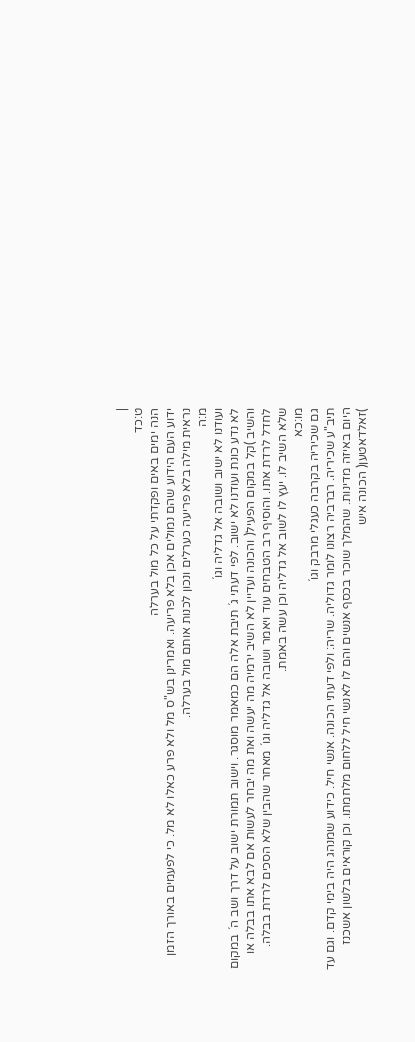|
ט:כד
הנה ימים באים ופקדתי על כל מול בערלה
ידוע העם הידוע שהם נמולים אכן בלא פריעה. ואמרינן בש"ס מל ולא פרע כאלו לא מל. כי לפעמים באורך הזמן נראית מילה בלא פריעה כערלים ונכון לכנות אותם מול בערלה.
מ:ה
ועודנו לא ישוב ושובה אל גדליה וגו´
לא נדע כונת ועודנו לא ישוב. לפי דעתי ג´ תיבת אלה הם כמאמר מוסגר. וישוב תמורת ישוב על דרך ושב ה´ במקום והשיב )קל במקום הפעיל( והכונה ועדיין לא השיב ירמיה מה יעשה ואת מה יבחר לעשות אם לבא אתו בבלה או לחדל לרדת אתו. והוסיף רב הטבחים עוד ויאמר ושובה אל גדליה וגו´ מאחר שהבין שלא הסכים לרדת בבלה. שלא השיב לו. יעץ לו לשוב אל גדליה וכן עשה באמת.
מו:כא
גם שכיריה בקרבה כעגלי מרבק וגו´
תיב"ע שכיריה. רברביה רצונו לומר גדוליה. שריה: ולפי דעתי הכונה. אנשי חיל. כידוע שמנהג היה בימי קדם. וגם עד היום באיזה מדינות. שהמלך שוכר בכסף אנשים והם לו לאנשי חיל ללחום מלחמתו. וכן קוראים בלשון אשכנז )זאלדאטען( הכונה איש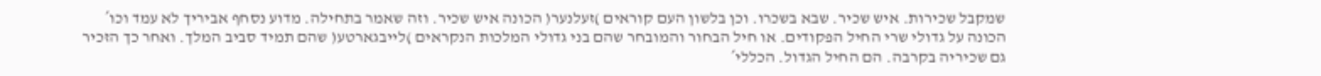שמקבל שכירות. איש שכיר. שבא בשכרו. וכן בלשון העם קוראים )זעלנער( הכונה איש שכיר. וזה שאמר בתחילה. מדוע נסחף אביריך לא עמד וכו´ הכונה על גדולי שרי החיל הפקודים. או חיל הבחור והמובחר שהם בני גדולי המלכות הנקראים )לייבגארטע( שהם תמיד סביב המלך. ואחר כך הזכיר גם שכיריה בקרבה. הם החיל הגדול. הכללי´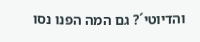והדיוטי´? גם המה הפנו נסו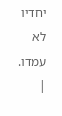יחדיו לא עמדו.
|